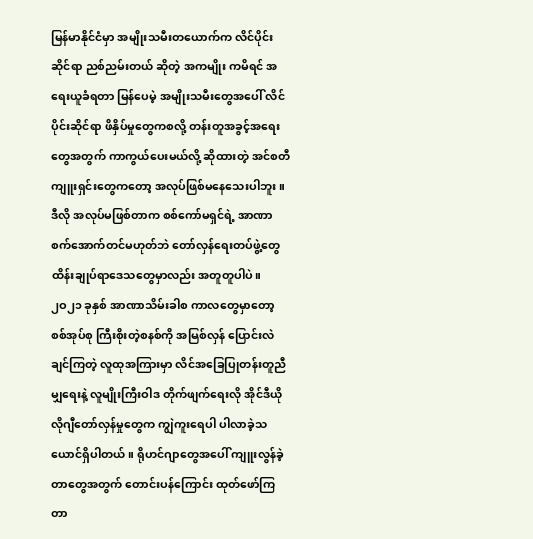မြန်မာနိုင်ငံမှာ အမျိုးသမီးတယောက်က လိင်ပိုင်းဆိုင်ရာ ညစ်ညမ်းတယ် ဆိုတဲ့ အကမျိုး ကမိရင် အရေးယူခံရတာ မြန်ပေမဲ့ အမျိုးသမီးတွေအပေါ် လိင်ပိုင်းဆိုင်ရာ ဖိနှိပ်မှုတွေကစလို့ တန်းတူအခွင့်အရေးတွေအတွက် ကာကွယ်ပေးမယ်လို့ ဆိုထားတဲ့ အင်စတီကျူးရှင်းတွေကတော့ အလုပ်ဖြစ်မနေသေးပါဘူး။ ဒီလို အလုပ်မဖြစ်တာက စစ်ကော်မရှင်ရဲ့ အာဏာစက်အောက်တင်မဟုတ်ဘဲ တော်လှန်ရေးတပ်ဖွဲ့တွေ ထိန်းချုပ်ရာဒေသတွေမှာလည်း အတူတူပါပဲ။
၂ဝ၂၁ ခုနှစ် အာဏာသိမ်းခါစ ကာလတွေမှာတော့ စစ်အုပ်စု ကြီးစိုးတဲ့စနစ်ကို အမြစ်လှန် ပြောင်းလဲချင်ကြတဲ့ လူထုအကြားမှာ လိင်အခြေပြုတန်းတူညီမျှရေးနဲ့ လူမျိုးကြီးဝါဒ တိုက်ဖျက်ရေးလို အိုင်ဒီယိုလိုဂျီတော်လှန်မှုတွေက ကျွဲကူးရေပါ ပါလာခဲ့သယောင်ရှိပါတယ်။ ရိုဟင်ဂျာတွေအပေါ် ကျူးလွန်ခဲ့တာတွေအတွက် တောင်းပန်ကြောင်း ထုတ်ဖော်ကြတာ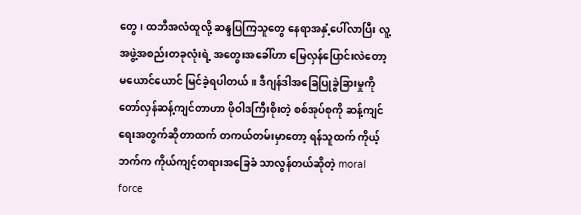တွေ၊ ထဘီအလံထူလို့ ဆန္ဒပြကြသူတွေ နေရာအနှံ့ပေါ်လာပြီး လူ့အဖွဲ့အစည်းတခုလုံးရဲ့ အတွေးအခေါ်ဟာ မြေလှန်ပြောင်းလဲတော့မယောင်ယောင် မြင်ခဲ့ရပါတယ်။ ဒီဂျန်ဒါအခြေပြုခွဲခြားမှုကို တော်လှန်ဆန့်ကျင်တာဟာ ဖိုဝါဒကြီးစိုးတဲ့ စစ်အုပ်စုကို ဆန့်ကျင်ရေးအတွက်ဆိုတာထက် တကယ်တမ်းမှာတော့ ရန်သူထက် ကိုယ့်ဘက်က ကိုယ်ကျင့်တရားအခြေခံ သာလွန်တယ်ဆိုတဲ့ moral force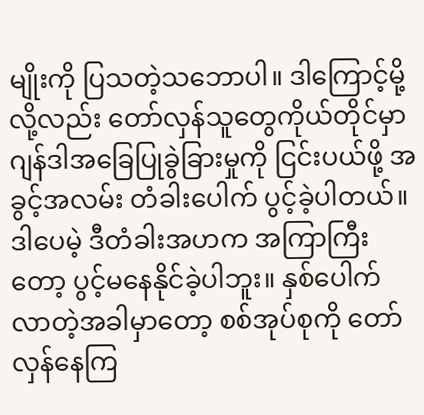မျိုးကို ပြသတဲ့သဘောပါ။ ဒါကြောင့်မို့လို့လည်း တော်လှန်သူတွေကိုယ်တိုင်မှာ ဂျန်ဒါအခြေပြုခွဲခြားမှုကို ငြင်းပယ်ဖို့ အခွင့်အလမ်း တံခါးပေါက် ပွင့်ခဲ့ပါတယ်။
ဒါပေမဲ့ ဒီတံခါးအဟက အကြာကြီးတော့ ပွင့်မနေနိုင်ခဲ့ပါဘူး။ နှစ်ပေါက်လာတဲ့အခါမှာတော့ စစ်အုပ်စုကို တော်လှန်နေကြ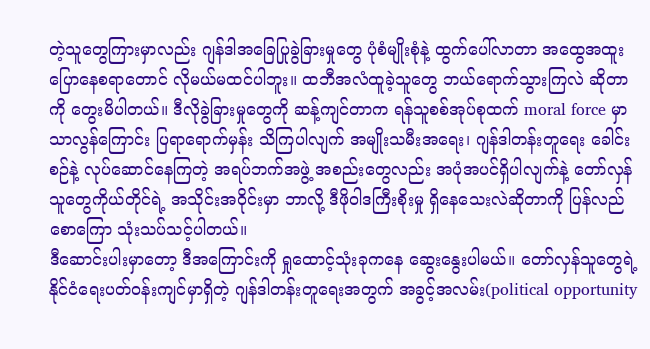တဲ့သူတွေကြားမှာလည်း ဂျန်ဒါအခြေပြုခွဲခြားမှုတွေ ပုံစံမျိုးစုံနဲ့ ထွက်ပေါ်လာတာ အထွေအထူး ပြောနေစရာတောင် လိုမယ်မထင်ပါဘူး။ ထဘီအလံထူခဲ့သူတွေ ဘယ်ရောက်သွားကြလဲ ဆိုတာကို တွေးမိပါတယ်။ ဒီလိုခွဲခြားမှုတွေကို ဆန့်ကျင်တာက ရန်သူစစ်အုပ်စုထက် moral force မှာ သာလွန်ကြောင်း ပြရာရောက်မှန်း သိကြပါလျက် အမျိုးသမီးအရေး၊ ဂျန်ဒါတန်းတူရေး ခေါင်းစဉ်နဲ့ လုပ်ဆောင်နေကြတဲ့ အရပ်ဘက်အဖွဲ့ အစည်းတွေလည်း အပုံအပင်ရှိပါလျက်နဲ့ တော်လှန်သူတွေကိုယ်တိုင်ရဲ့ အသိုင်းအဝိုင်းမှာ ဘာလို့ ဒီဖိုဝါဒကြီးစိုးမှု ရှိနေသေးလဲဆိုတာကို ပြန်လည်စောကြော သုံးသပ်သင့်ပါတယ်။
ဒီဆောင်းပါးမှာတော့ ဒီအကြောင်းကို ရှုထောင့်သုံးခုကနေ ဆွေးနွေးပါမယ်။ တော်လှန်သူတွေရဲ့ နိုင်ငံရေးပတ်ဝန်းကျင်မှာရှိတဲ့ ဂျန်ဒါတန်းတူရေးအတွက် အခွင့်အလမ်း(political opportunity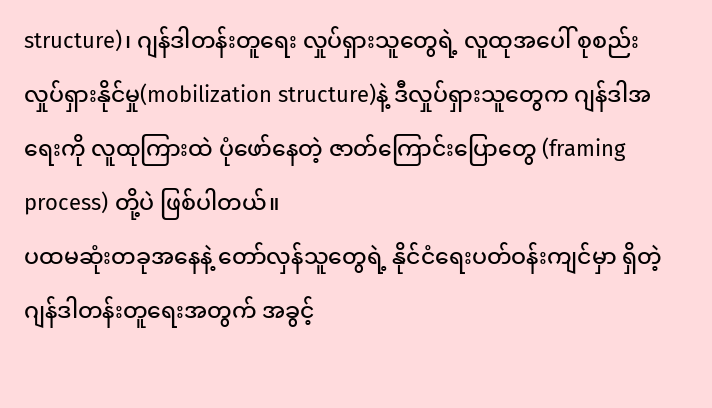structure)၊ ဂျန်ဒါတန်းတူရေး လှုပ်ရှားသူတွေရဲ့ လူထုအပေါ် စုစည်းလှုပ်ရှားနိုင်မှု(mobilization structure)နဲ့ ဒီလှုပ်ရှားသူတွေက ဂျန်ဒါအရေးကို လူထုကြားထဲ ပုံဖော်နေတဲ့ ဇာတ်ကြောင်းပြောတွေ (framing process) တို့ပဲ ဖြစ်ပါတယ်။
ပထမဆုံးတခုအနေနဲ့ တော်လှန်သူတွေရဲ့ နိုင်ငံရေးပတ်ဝန်းကျင်မှာ ရှိတဲ့ ဂျန်ဒါတန်းတူရေးအတွက် အခွင့်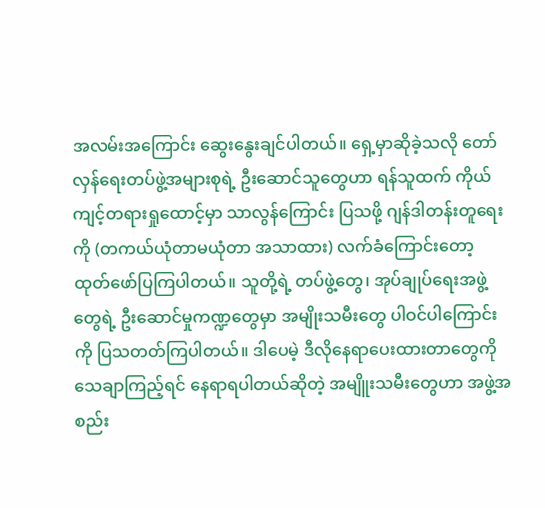အလမ်းအကြောင်း ဆွေးနွေးချင်ပါတယ်။ ရှေ့မှာဆိုခဲ့သလို တော်လှန်ရေးတပ်ဖွဲ့အများစုရဲ့ ဦးဆောင်သူတွေဟာ ရန်သူထက် ကိုယ်ကျင့်တရားရှုထောင့်မှာ သာလွန်ကြောင်း ပြသဖို့ ဂျန်ဒါတန်းတူရေးကို (တကယ်ယုံတာမယုံတာ အသာထား) လက်ခံကြောင်းတော့ ထုတ်ဖော်ပြကြပါတယ်။ သူတို့ရဲ့ တပ်ဖွဲ့တွေ၊ အုပ်ချုပ်ရေးအဖွဲ့တွေရဲ့ ဦးဆောင်မှုကဏ္ဍတွေမှာ အမျိုးသမီးတွေ ပါဝင်ပါကြောင်းကို ပြသတတ်ကြပါတယ်။ ဒါပေမဲ့ ဒီလိုနေရာပေးထားတာတွေကို သေချာကြည့်ရင် နေရာရပါတယ်ဆိုတဲ့ အမျိူးသမီးတွေဟာ အဖွဲ့အစည်း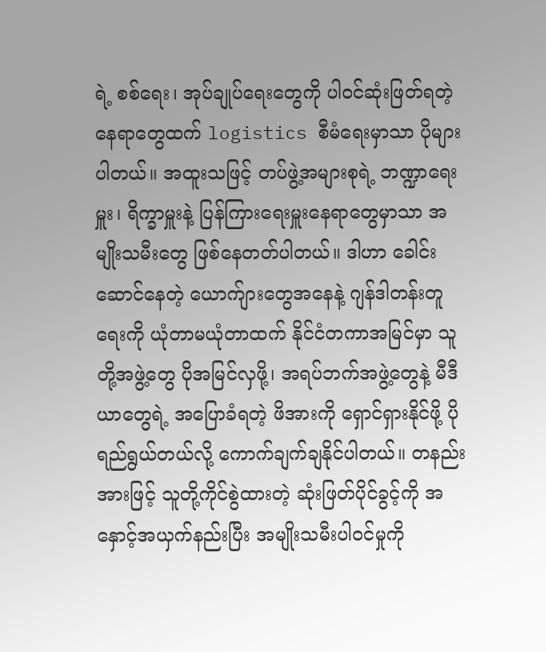ရဲ့ စစ်ရေး၊ အုပ်ချုပ်ရေးတွေကို ပါဝင်ဆုံးဖြတ်ရတဲ့ နေရာတွေထက် logistics စီမံရေးမှာသာ ပိုများပါတယ်။ အထူးသဖြင့် တပ်ဖွဲ့အများစုရဲ့ ဘဏ္ဍာရေးမှူး၊ ရိက္ခာမှူးနဲ့ ပြန်ကြားရေးမှူးနေရာတွေမှာသာ အမျိုးသမီးတွေ ဖြစ်နေတတ်ပါတယ်။ ဒါဟာ ခေါင်းဆောင်နေတဲ့ ယောက်ျားတွေအနေနဲ့ ဂျန်ဒါတန်းတူရေးကို ယုံတာမယုံတာထက် နိုင်ငံတကာအမြင်မှာ သူတို့အဖွဲ့တွေ ပိုအမြင်လှဖို့၊ အရပ်ဘက်အဖွဲ့တွေနဲ့ မီဒီယာတွေရဲ့ အပြောခံရတဲ့ ဖိအားကို ရှောင်ရှားနိုင်ဖို့ ပိုရည်ရွယ်တယ်လို့ ကောက်ချက်ချနိုင်ပါတယ်။ တနည်းအားဖြင့် သူတို့ကိုင်စွဲထားတဲ့ ဆုံးဖြတ်ပိုင်ခွင့်ကို အနှောင့်အယှက်နည်းပြီး အမျိုးသမီးပါဝင်မှုကို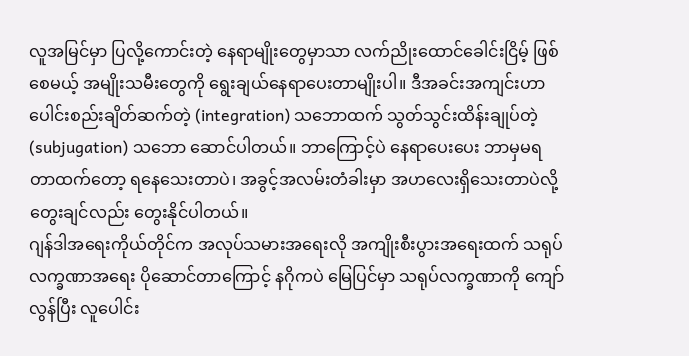လူအမြင်မှာ ပြလို့ကောင်းတဲ့ နေရာမျိုးတွေမှာသာ လက်ညိုးထောင်ခေါင်းငြိမ့် ဖြစ်စေမယ့် အမျိုးသမီးတွေကို ရွေးချယ်နေရာပေးတာမျိုးပါ။ ဒီအခင်းအကျင်းဟာ ပေါင်းစည်းချိတ်ဆက်တဲ့ (integration) သဘောထက် သွတ်သွင်းထိန်းချုပ်တဲ့ (subjugation) သဘော ဆောင်ပါတယ်။ ဘာကြောင့်ပဲ နေရာပေးပေး ဘာမှမရတာထက်တော့ ရနေသေးတာပဲ၊ အခွင့်အလမ်းတံခါးမှာ အဟလေးရှိသေးတာပဲလို့ တွေးချင်လည်း တွေးနိုင်ပါတယ်။
ဂျန်ဒါအရေးကိုယ်တိုင်က အလုပ်သမားအရေးလို အကျိုးစီးပွားအရေးထက် သရုပ်လက္ခဏာအရေး ပိုဆောင်တာကြောင့် နဂိုကပဲ မြေပြင်မှာ သရုပ်လက္ခဏာကို ကျော်လွန်ပြီး လူပေါင်း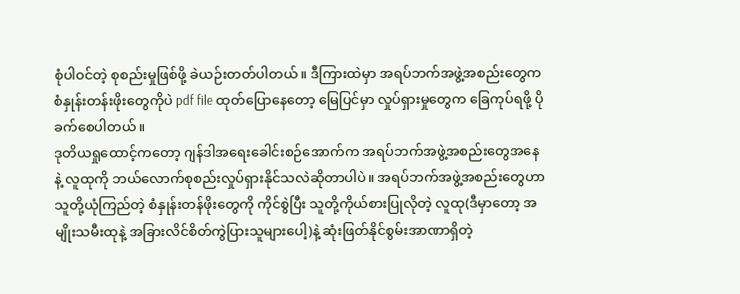စုံပါဝင်တဲ့ စုစည်းမှုဖြစ်ဖို့ ခဲယဉ်းတတ်ပါတယ်။ ဒီကြားထဲမှာ အရပ်ဘက်အဖွဲ့အစည်းတွေက စံနှုန်းတန်းဖိုးတွေကိုပဲ pdf file ထုတ်ပြောနေတော့ မြေပြင်မှာ လှုပ်ရှားမှုတွေက ခြေကုပ်ရဖို့ ပိုခက်စေပါတယ်။
ဒုတိယရှုထောင့်ကတော့ ဂျန်ဒါအရေးခေါင်းစဉ်အောက်က အရပ်ဘက်အဖွဲ့အစည်းတွေအနေနဲ့ လူထုကို ဘယ်လောက်စုစည်းလှုပ်ရှားနိုင်သလဲဆိုတာပါပဲ။ အရပ်ဘက်အဖွဲ့အစည်းတွေဟာ သူတို့ယုံကြည်တဲ့ စံနှုန်းတန်ဖိုးတွေကို ကိုင်စွဲပြီး သူတို့ကိုယ်စားပြုလိုတဲ့ လူထု(ဒီမှာတော့ အမျိုးသမီးထုနဲ့ အခြားလိင်စိတ်ကွဲပြားသူများပေါ့)နဲ့ ဆုံးဖြတ်နိုင်စွမ်းအာဏာရှိတဲ့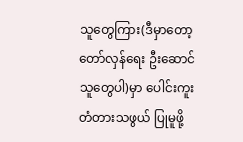သူတွေကြား(ဒီမှာတော့ တော်လှန်ရေး ဦးဆောင်သူတွေပါ)မှာ ပေါင်းကူးတံတားသဖွယ် ပြုမူဖို့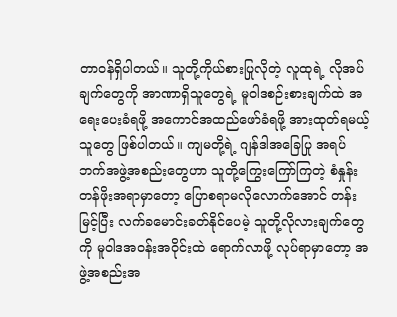တာဝန်ရှိပါတယ်။ သူတို့ကိုယ်စားပြုလိုတဲ့ လူထုရဲ့ လိုအပ်ချက်တွေကို အာဏာရှိသူတွေရဲ့ မူဝါဒစဉ်းစားချက်ထဲ အရေးပေးခံရဖို့ အကောင်အထည်ဖော်ခံရဖို့ အားထုတ်ရမယ့်သူတွေ ဖြစ်ပါတယ်။ ကျမတို့ရဲ့ ဂျန်ဒါအခြေပြု အရပ်ဘက်အဖွဲ့အစည်းတွေဟာ သူတို့ကြွေးကြော်ကြတဲ့ စံနှုန်းတန်ဖိုးအရာမှာတော့ ပြောစရာမလိုလောက်အောင် တန်းမြင့်ပြီး လက်ခမောင်းခတ်နိုင်ပေမဲ့ သူတို့လိုလားချက်တွေကို မူဝါဒအဝန်းအဝိုင်းထဲ ရောက်လာဖို့ လုပ်ရာမှာတော့ အဖွဲ့အစည်းအ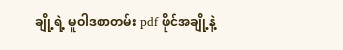ချို့ရဲ့ မူဝါဒစာတမ်း pdf ဖိုင်အချို့နဲ့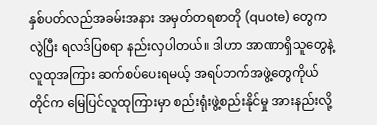နှစ်ပတ်လည်အခမ်းအနား အမှတ်တရစာတို (quote) တွေက လွဲပြီး ရလဒ်ပြစရာ နည်းလှပါတယ်။ ဒါဟာ အာဏာရှိသူတွေနဲ့ လူထုအကြား ဆက်စပ်ပေးရမယ့် အရပ်ဘက်အဖွဲ့တွေကိုယ်တိုင်က မြေပြင်လူထုကြားမှာ စည်းရုံးဖွဲ့စည်းနိုင်မှု အားနည်းလို့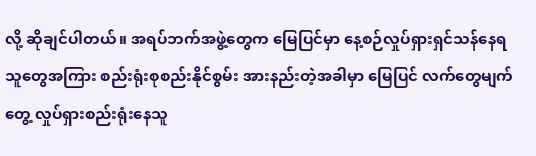လို့ ဆိုချင်ပါတယ်။ အရပ်ဘက်အဖွဲ့တွေက မြေပြင်မှာ နေ့စဉ်လှုပ်ရှားရှင်သန်နေရသူတွေအကြား စည်းရုံးစုစည်းနိုင်စွမ်း အားနည်းတဲ့အခါမှာ မြေပြင် လက်တွေမျက်တွေ့ လှုပ်ရှားစည်းရုံးနေသူ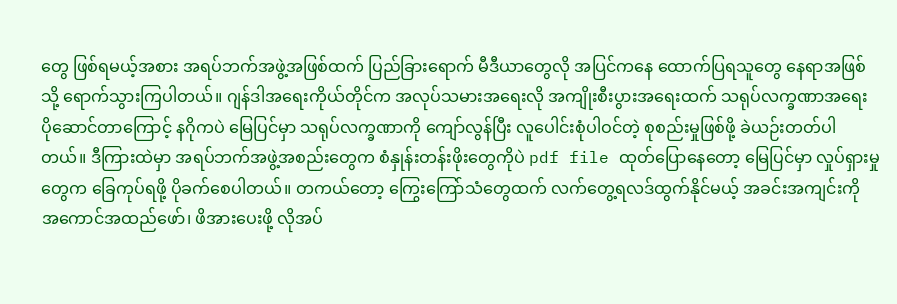တွေ ဖြစ်ရမယ့်အစား အရပ်ဘက်အဖွဲ့အဖြစ်ထက် ပြည်ခြားရောက် မီဒီယာတွေလို အပြင်ကနေ ထောက်ပြရသူတွေ နေရာအဖြစ်သို့ ရောက်သွားကြပါတယ်။ ဂျန်ဒါအရေးကိုယ်တိုင်က အလုပ်သမားအရေးလို အကျိုးစီးပွားအရေးထက် သရုပ်လက္ခဏာအရေး ပိုဆောင်တာကြောင့် နဂိုကပဲ မြေပြင်မှာ သရုပ်လက္ခဏာကို ကျော်လွန်ပြီး လူပေါင်းစုံပါဝင်တဲ့ စုစည်းမှုဖြစ်ဖို့ ခဲယဉ်းတတ်ပါတယ်။ ဒီကြားထဲမှာ အရပ်ဘက်အဖွဲ့အစည်းတွေက စံနှုန်းတန်းဖိုးတွေကိုပဲ pdf file ထုတ်ပြောနေတော့ မြေပြင်မှာ လှုပ်ရှားမှုတွေက ခြေကုပ်ရဖို့ ပိုခက်စေပါတယ်။ တကယ်တော့ ကြွေးကြော်သံတွေထက် လက်တွေ့ရလဒ်ထွက်နိုင်မယ့် အခင်းအကျင်းကို အကောင်အထည်ဖော်၊ ဖိအားပေးဖို့ လိုအပ်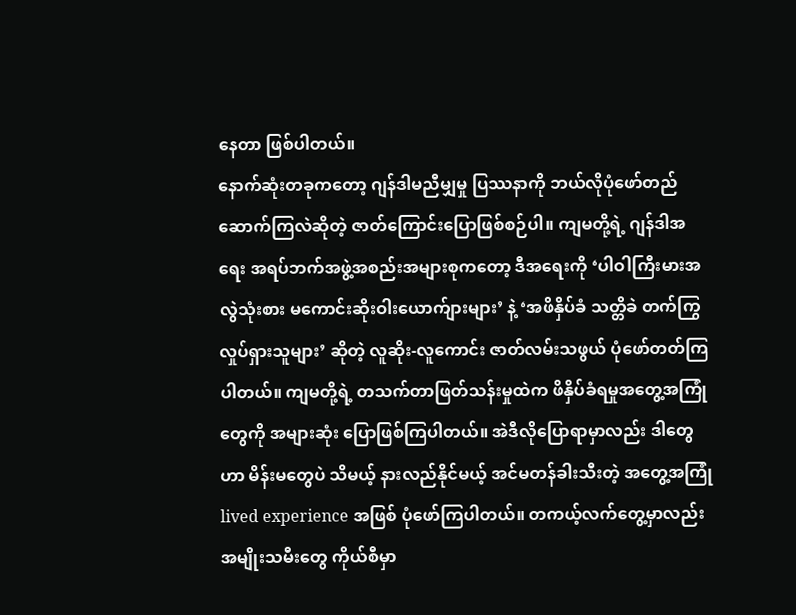နေတာ ဖြစ်ပါတယ်။
နောက်ဆုံးတခုကတော့ ဂျန်ဒါမညီမျှမှု ပြဿနာကို ဘယ်လိုပုံဖော်တည်ဆောက်ကြလဲဆိုတဲ့ ဇာတ်ကြောင်းပြောဖြစ်စဉ်ပါ။ ကျမတို့ရဲ့ ဂျန်ဒါအရေး အရပ်ဘက်အဖွဲ့အစည်းအများစုကတော့ ဒီအရေးကို ‘ပါဝါကြီးမားအလွဲသုံးစား မကောင်းဆိုးဝါးယောက်ျားများ’ နဲ့ ‘အဖိနှိပ်ခံ သတ္တိခဲ တက်ကြွလှုပ်ရှားသူများ’ ဆိုတဲ့ လူဆိုး-လူကောင်း ဇာတ်လမ်းသဖွယ် ပုံဖော်တတ်ကြပါတယ်။ ကျမတို့ရဲ့ တသက်တာဖြတ်သန်းမှုထဲက ဖိနှိပ်ခံရမှုအတွေ့အကြုံတွေကို အများဆုံး ပြောဖြစ်ကြပါတယ်။ အဲဒီလိုပြောရာမှာလည်း ဒါတွေဟာ မိန်းမတွေပဲ သိမယ့် နားလည်နိုင်မယ့် အင်မတန်ခါးသီးတဲ့ အတွေ့အကြုံ lived experience အဖြစ် ပုံဖော်ကြပါတယ်။ တကယ့်လက်တွေ့မှာလည်း အမျိုးသမီးတွေ ကိုယ်စီမှာ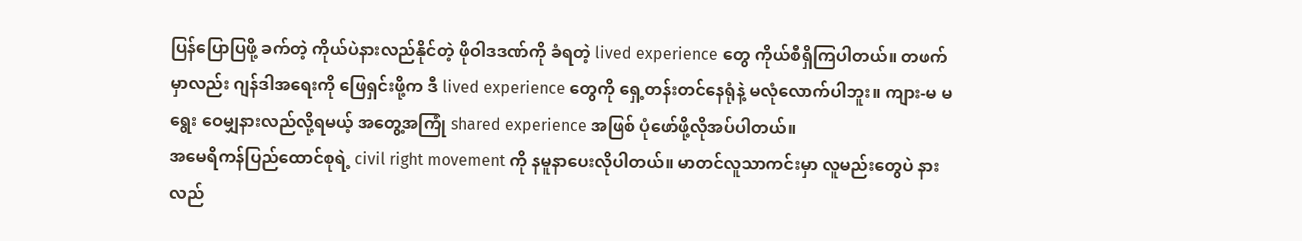ပြန်ပြောပြဖို့ ခက်တဲ့ ကိုယ်ပဲနားလည်နိုင်တဲ့ ဖိုဝါဒဒဏ်ကို ခံရတဲ့ lived experience တွေ ကိုယ်စီရှိကြပါတယ်။ တဖက်မှာလည်း ဂျန်ဒါအရေးကို ဖြေရှင်းဖို့က ဒီ lived experience တွေကို ရှေ့တန်းတင်နေရုံနဲ့ မလုံလောက်ပါဘူး။ ကျား-မ မရွေး ဝေမျှနားလည်လို့ရမယ့် အတွေ့အကြုံ shared experience အဖြစ် ပုံဖော်ဖို့လိုအပ်ပါတယ်။
အမေရိကန်ပြည်ထောင်စုရဲ့ civil right movement ကို နမူနာပေးလိုပါတယ်။ မာတင်လူသာကင်းမှာ လူမည်းတွေပဲ နားလည်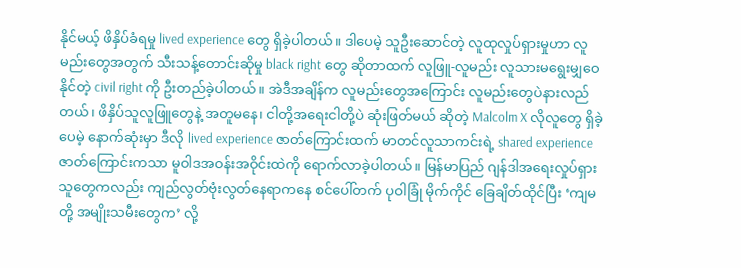နိုင်မယ့် ဖိနှိပ်ခံရမှု lived experience တွေ ရှိခဲ့ပါတယ်။ ဒါပေမဲ့ သူဦးဆောင်တဲ့ လူထုလှုပ်ရှားမှုဟာ လူမည်းတွေအတွက် သီးသန့်တောင်းဆိုမှု black right တွေ ဆိုတာထက် လူဖြူ-လူမည်း လူသားမရွေးမျှဝေနိုင်တဲ့ civil right ကို ဦးတည်ခဲ့ပါတယ်။ အဲဒီအချိန်က လူမည်းတွေအကြောင်း လူမည်းတွေပဲနားလည်တယ်၊ ဖိနှိပ်သူလူဖြူတွေနဲ့ အတူမနေ၊ ငါတို့အရေးငါတို့ပဲ ဆုံးဖြတ်မယ် ဆိုတဲ့ Malcolm X လိုလူတွေ ရှိခဲ့ပေမဲ့ နောက်ဆုံးမှာ ဒီလို lived experience ဇာတ်ကြောင်းထက် မာတင်လူသာကင်းရဲ့ shared experience ဇာတ်ကြောင်းကသာ မူဝါဒအဝန်းအဝိုင်းထဲကို ရောက်လာခဲ့ပါတယ်။ မြန်မာပြည် ဂျန်ဒါအရေးလှုပ်ရှားသူတွေကလည်း ကျည်လွတ်ဗုံးလွတ်နေရာကနေ စင်ပေါ်တက် ပုဝါခြုံ မိုက်ကိုင် ခြေချိတ်ထိုင်ပြီး ‘ကျမတို့ အမျိုးသမီးတွေက’ လို့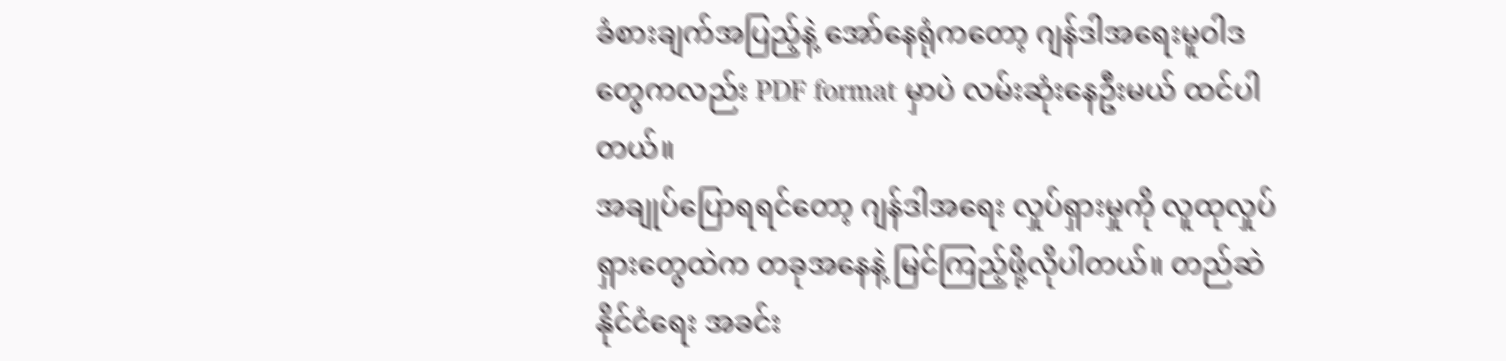ခံစားချက်အပြည့်နဲ့ အော်နေရုံကတော့ ဂျန်ဒါအရေးမူဝါဒတွေကလည်း PDF format မှာပဲ လမ်းဆုံးနေဦးမယ် ထင်ပါတယ်။
အချုပ်ပြောရရင်တော့ ဂျန်ဒါအရေး လှုပ်ရှားမှုကို လူထုလှုပ်ရှားတွေထဲက တခုအနေနဲ့ မြင်ကြည့်ဖို့လိုပါတယ်။ တည်ဆဲနိုင်ငံရေး အခင်း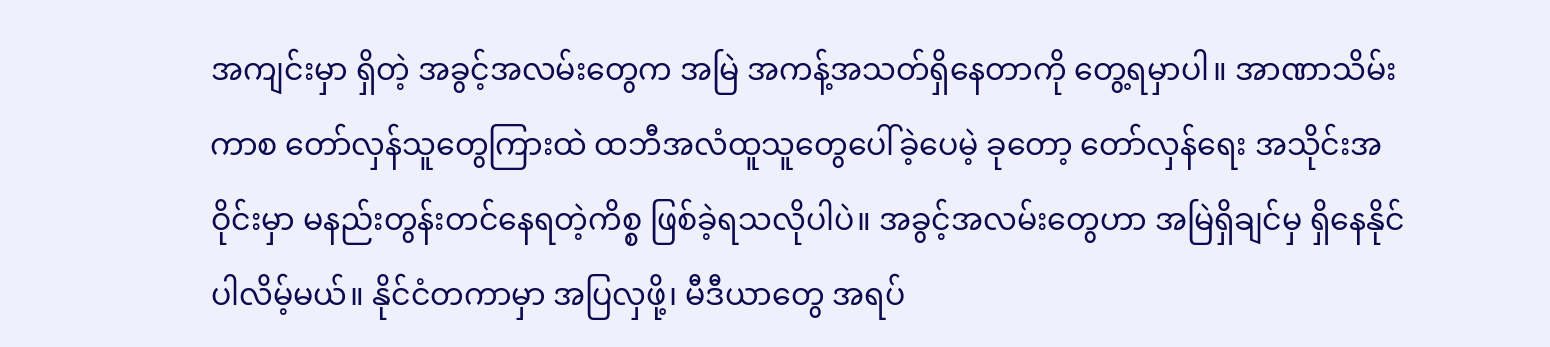အကျင်းမှာ ရှိတဲ့ အခွင့်အလမ်းတွေက အမြဲ အကန့်အသတ်ရှိနေတာကို တွေ့ရမှာပါ။ အာဏာသိမ်းကာစ တော်လှန်သူတွေကြားထဲ ထဘီအလံထူသူတွေပေါ်ခဲ့ပေမဲ့ ခုတော့ တော်လှန်ရေး အသိုင်းအဝိုင်းမှာ မနည်းတွန်းတင်နေရတဲ့ကိစ္စ ဖြစ်ခဲ့ရသလိုပါပဲ။ အခွင့်အလမ်းတွေဟာ အမြဲရှိချင်မှ ရှိနေနိုင်ပါလိမ့်မယ်။ နိုင်ငံတကာမှာ အပြလှဖို့၊ မီဒီယာတွေ အရပ်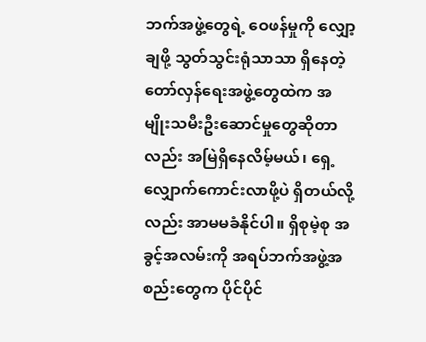ဘက်အဖွဲ့တွေရဲ့ ဝေဖန်မှုကို လျှော့ချဖို့ သွတ်သွင်းရုံသာသာ ရှိနေတဲ့ တော်လှန်ရေးအဖွဲ့တွေထဲက အမျိုးသမီးဦးဆောင်မှုတွေဆိုတာလည်း အမြဲရှိနေလိမ့်မယ်၊ ရှေ့လျှောက်ကောင်းလာဖို့ပဲ ရှိတယ်လို့လည်း အာမမခံနိုင်ပါ။ ရှိစုမဲ့စု အခွင့်အလမ်းကို အရပ်ဘက်အဖွဲ့အစည်းတွေက ပိုင်ပိုင်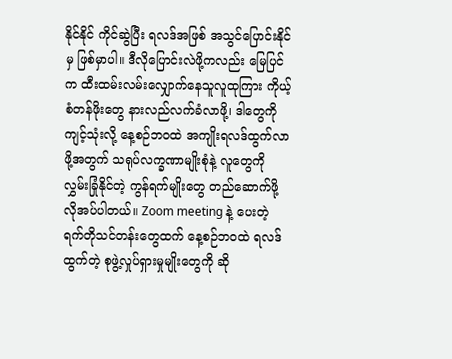နိုင်နိုင် ကိုင်ဆွဲပြီး ရလဒ်အဖြစ် အသွင်ပြောင်းနိုင်မှ ဖြစ်မှာပါ။ ဒီလိုပြောင်းလဲဖို့ကလည်း မြေပြင်က ထီးထမ်းလမ်းလျှောက်နေသူလူထုကြား ကိုယ့်စံတန်ဖိုးတွေ နားလည်လက်ခံလာဖို့၊ ဒါတွေကို ကျင့်သုံးလို့ နေ့စဉ်ဘဝထဲ အကျိုးရလဒ်ထွက်လာဖို့အတွက် သရုပ်လက္ခဏာမျိုးစုံနဲ့ လူတွေကို လွှမ်းခြုံနိုင်တဲ့ ကွန်ရက်မျိုးတွေ တည်ဆောက်ဖို့ လိုအပ်ပါတယ်။ Zoom meeting နဲ့ ပေးတဲ့ ရက်တိုသင်တန်းတွေထက် နေ့စဉ်ဘဝထဲ ရလဒ်ထွက်တဲ့ စုဖွဲ့လှုပ်ရှားမှုမျိုးတွေကို ဆို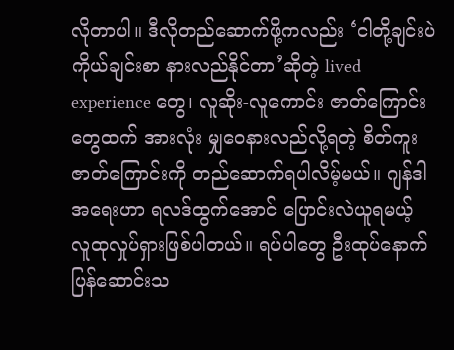လိုတာပါ။ ဒီလိုတည်ဆောက်ဖို့ကလည်း ‘ငါတို့ချင်းပဲ ကိုယ်ချင်းစာ နားလည်နိုင်တာ’ဆိုတဲ့ lived experience တွေ၊ လူဆိုး-လူကောင်း ဇာတ်ကြောင်းတွေထက် အားလုံး မျှဝေနားလည်လို့ရတဲ့ စိတ်ကူးဇာတ်ကြောင်းကို တည်ဆောက်ရပါလိမ့်မယ်။ ဂျန်ဒါအရေးဟာ ရလဒ်ထွက်အောင် ပြောင်းလဲယူရမယ့် လူထုလှုပ်ရှားဖြစ်ပါတယ်။ ရပ်ပါတွေ ဦးထုပ်နောက်ပြန်ဆောင်းသ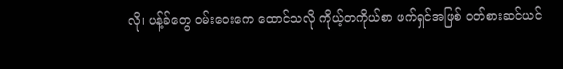လို၊ ပန့်ခ်တွေ ဝမ်းဝေးကေ ထောင်သလို ကိုယ့်တကိုယ်စာ ဖက်ရှင်အဖြစ် ဝတ်စားဆင်ယင်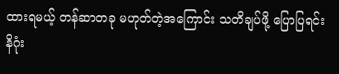ထားရမယ့် တန်ဆာတခု မဟုတ်တဲ့အကြောင်း သတိချပ်ဖို့ ပြောပြရင်း နိဂုံး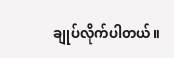ချုပ်လိုက်ပါတယ်။